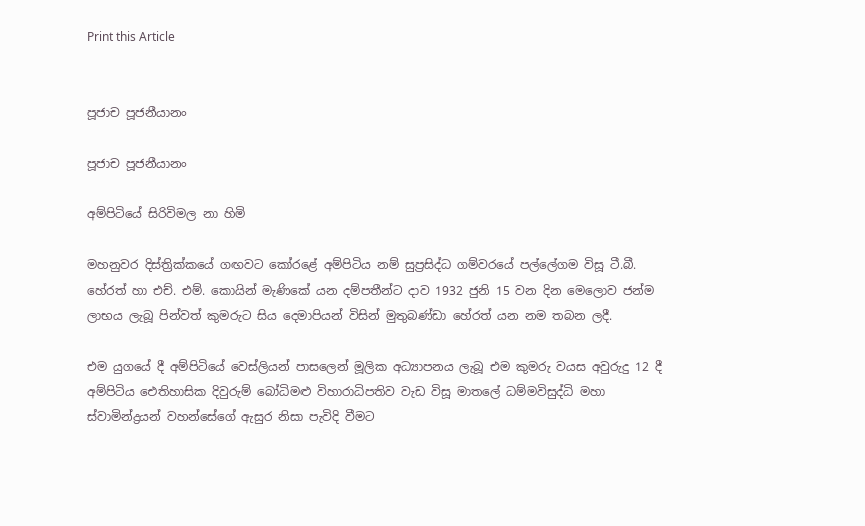Print this Article


පූජාච පූජනීයානං

පූජාච පූජනීයානං

අම්පිටියේ සිරිවිමල නා හිමි

මහනුවර දිස්ත්‍රික්කයේ ගඟවට කෝරළේ අම්පිටිය නම් සුප්‍රසිද්ධ ගම්වරයේ පල්ලේගම විසූ ටී.බී. හේරත් හා එච්. එම්. කොයින් මැණිකේ යන දම්පතීන්ට දාව 1932 ජුනි 15 වන දින මෙලොව ජන්ම ලාභය ලැබූ පින්වත් කුමරුට සිය දෙමාපියන් විසින් මුතුබණ්ඩා හේරත් යන නම තබන ලදී.

එම යුගයේ දී අම්පිටියේ වෙස්ලියන් පාසලෙන් මූලික අධ්‍යාපනය ලැබූ එම කුමරු වයස අවුරුදු 12 දී අම්පිටිය ඓතිහාසික දිවුරුම් බෝධිමළු විහාරාධිපතිව වැඩ විසූ මාතලේ ධම්මවිසුද්ධි මහා ස්වාමින්ද්‍රයන් වහන්සේගේ ඇසුර නිසා පැවිදි වීමට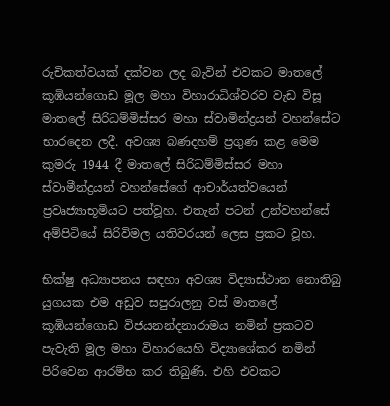රුචිකත්වයක් දක්වන ලද බැවින් එවකට මාතලේ කූඹියන්ගොඩ මූල මහා විහාරාධිශ්වරව වැඩ විසූ මාතලේ සිරිධම්මිස්සර මහා ස්වාමින්ද්‍රයන් වහන්සේට භාරදෙන ලදී. අවශ්‍ය බණදහම් ප්‍රගුණ කළ මෙම කුමරු 1944 දී මාතලේ සිරිධම්මිස්සර මහා ස්වාමීන්ද්‍රයන් වහන්සේගේ ආචාර්යත්වයෙන් ප්‍රවෘජ්‍යාභූමියට පත්වූහ. එතැන් පටන් උන්වහන්සේ අම්පිටියේ සිරිවිමල යතිවරයන් ලෙස ප්‍රකට වූහ.

භික්ෂු අධ්‍යාපනය සඳහා අවශ්‍ය විද්‍යාස්ථාන නොතිබු යුගයක එම අඩුව සපුරාලනු වස් මාතලේ කූඹියන්ගොඩ විජයනන්දනාරාමය නමින් ප්‍රකටව පැවැති මූල මහා විහාරයෙහි විද්‍යාශේකර නමින් පිරිවෙන ආරම්භ කර තිබුණි. එහි එවකට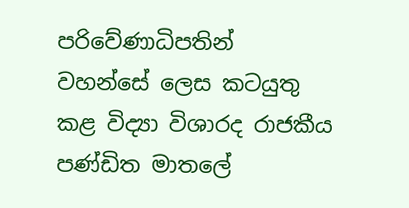පරිවේණාධිපතින් වහන්සේ ලෙස කටයුතු කළ විද්‍යා විශාරද රාජකීය පණ්ඩිත මාතලේ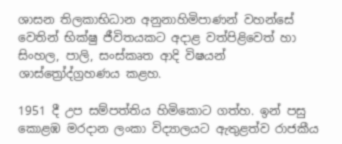ශාසන තිලකාභිධාන අනුනාහිමිපාණන් වහන්සේ වෙතින් භික්ෂු ජීවිතයකට අදාළ වත්පිළිවෙත් හා සිංහල, පාලි, සංස්කෘත ආදි විෂයන් ශාස්ත්‍රෝද්ග්‍රහණය කළහ.

1951 දී උප සම්පත්තිය හිමිකොට ගත්හ. ඉන් පසු කොළඹ මරදාන ලංකා විද්‍යාලයට ඇතුළත්ව රාජකීය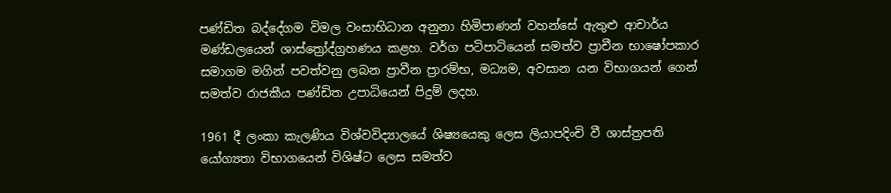පණ්ඩිත බද්දේගම විමල වංසාභිධාන අනුනා හිමිපාණන් වහන්සේ ඇතුළු ආචාර්ය මණ්ඩලයෙන් ශාස්ත්‍රෝද්ග්‍රහණය කළහ. වර්ග පටිපාටියෙන් සමත්ව ප්‍රාචීන භාෂෝපකාර සමාගම මගින් පවත්වනු ලබන ප්‍රාවීන ප්‍රාරම්භ, මධ්‍යම, අවසාන යන විභාගයන් ගෙන් සමත්ව රාජකීය පණ්ඩිත උපාධියෙන් පිදුම් ලදහ.

1961 දී ලංකා කැලණිය විශ්වවිද්‍යාලයේ ශිෂ්‍යයෙකු ලෙස ලියාපදිංචි වී ශාස්ත්‍රපති යෝග්‍යතා විභාගයෙන් විශිෂ්ට ලෙස සමත්ව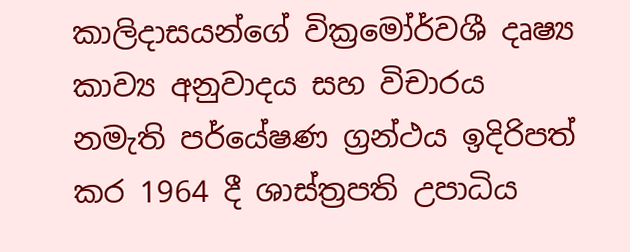කාලිදාසයන්ගේ වික්‍රමෝර්වශී දෘෂ්‍ය කාව්‍ය අනුවාදය සහ විචාරය නමැති පර්යේෂණ ග්‍රන්ථය ඉදිරිපත් කර 1964 දී ශාස්ත්‍රපති උපාධිය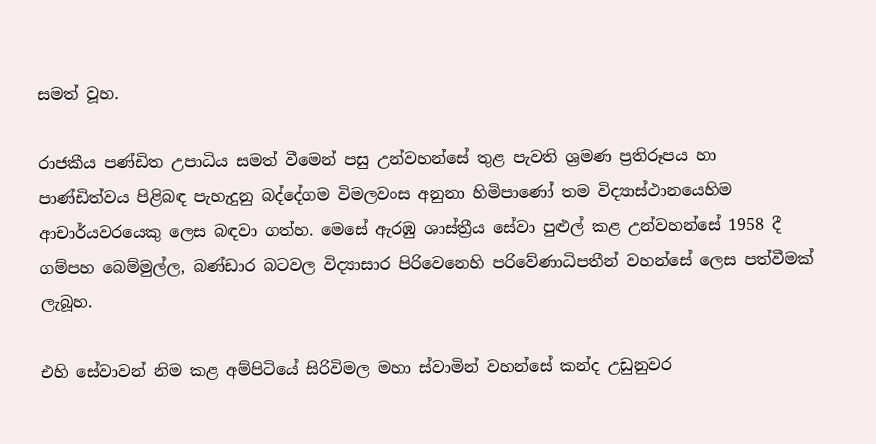සමත් වූහ.

රාජකීය පණ්ඩිත උපාධිය සමත් වීමෙන් පසු උන්වහන්සේ තුළ පැවති ශ්‍රමණ ප්‍රතිරූපය හා පාණ්ඩිත්වය පිළිබඳ පැහැදුනු බද්දේගම විමලවංස අනුනා හිමිපාණෝ තම විද්‍යාස්ථානයෙහිම ආචාර්යවරයෙකු ලෙස බඳවා ගත්හ. මෙසේ ඇරඹු ශාස්ත්‍රීය සේවා පුළුල් කළ උන්වහන්සේ 1958 දී ගම්පහ බෙම්මුල්ල, බණ්ඩාර බටවල විද්‍යාසාර පිරිවෙනෙහි පරිවේණාධිපතීන් වහන්සේ ලෙස පත්වීමක් ලැබූහ.

එහි සේවාවන් නිම කළ අම්පිටියේ සිරිවිමල මහා ස්වාමින් වහන්සේ කන්ද උඩුනුවර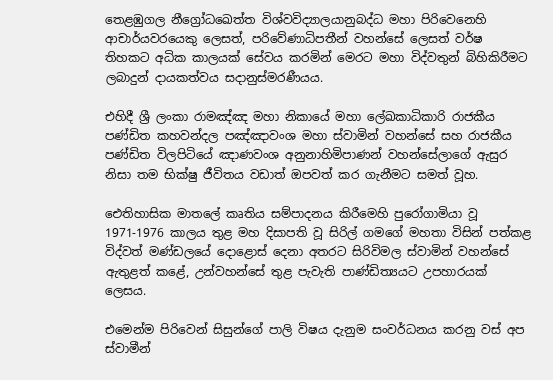තෙළඹුගල නීග්‍රෝධඛෙත්ත විශ්වවිද්‍යාලයානුබද්ධ මහා පිරිවෙනෙහි ආචාර්යවරයෙකු ලෙසත්, පරිවේණාධිපතීන් වහන්සේ ලෙසත් වර්ෂ තිහකට අධික කාලයක් සේවය කරමින් මෙරට මහා විද්වතුන් බිහිකිරීමට ලබාදුන් දායකත්වය සදානුස්මරණීයය.

එහිදී ශ්‍රී ලංකා රාමඤ්ඤ මහා නිකායේ මහා ලේඛකාධිකාරි රාජකීය පණ්ඩිත කහවන්දල පඤ්ඤාවංශ මහා ස්වාමින් වහන්සේ සහ රාජකීය පණ්ඩිත විලපිටියේ ඤාණවංශ අනුනාහිමිපාණන් වහන්සේලාගේ ඇසුර නිසා තම භික්ෂු ජීවිතය වඩාත් ඔපවත් කර ගැනීමට සමත් වූහ.

ඓතිහාසික මාතලේ කෘතිය සම්පාදනය කිරීමෙහි පුරෝගාමියා වූ 1971-1976 කාලය තුළ මහ දිසාපති වූ සිරිල් ගමගේ මහතා විසින් පත්කළ විද්වත් මණ්ඩලයේ දොළොස් දෙනා අතරට සිරිවිමල ස්වාමින් වහන්සේ ඇතුළත් කළේ, උන්වහන්සේ තුළ පැවැති පාණ්ඩිත්‍යයට උපහාරයක් ලෙසය.

එමෙන්ම පිරිවෙන් සිසුන්ගේ පාලි විෂය දැනුම සංවර්ධනය කරනු වස් අප ස්වාමීන්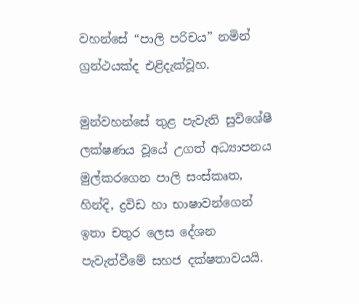වහන්සේ “පාලි පරිචය” නමින් ග්‍රන්ථයක්ද එළිදැක්වූහ.

මුන්වහන්සේ තුළ පැවැති සුවිශේෂී ලක්ෂණය වූයේ උගත් අධ්‍යාපනය මුල්කරගෙන පාලි සංස්කෘත, හින්දි, ද්‍රවිඩ හා භාෂාවන්ගෙන් ඉතා චතුර ලෙස දේශන පැවැත්වීමේ සහජ දක්ෂතාවයයි.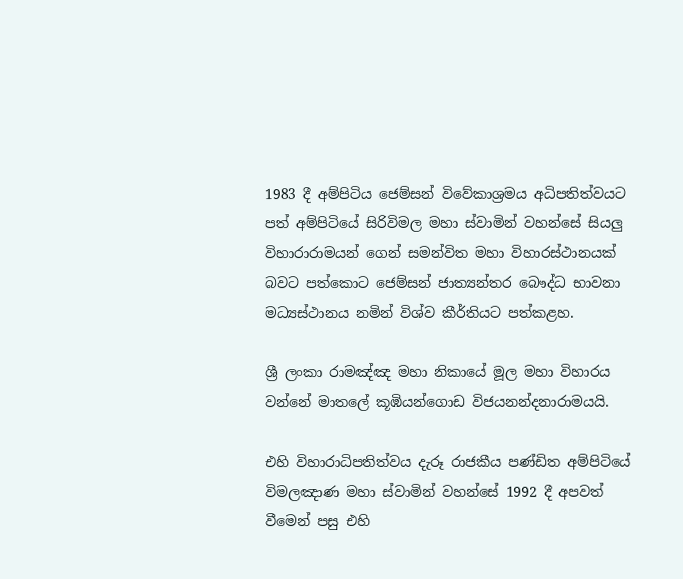1983 දී අම්පිටිය ජෙම්සන් විවේකාශ්‍රමය අධිපතිත්වයට පත් අම්පිටියේ සිරිවිමල මහා ස්වාමින් වහන්සේ සියලු විහාරාරාමයන් ගෙන් සමන්විත මහා විහාරස්ථානයක් බවට පත්කොට ජෙම්සන් ජාත්‍යන්තර බෞද්ධ භාවනා මධ්‍යස්ථානය නමින් විශ්ව කීර්තියට පත්කළහ.

ශ්‍රී ලංකා රාමඤ්ඤ මහා නිකායේ මූල මහා විහාරය වන්නේ මාතලේ කූඹියන්ගොඩ විජයනන්දනාරාමයයි.

එහි විහාරාධිපතිත්වය දැරූ රාජකීය පණ්ඩිත අම්පිටියේ විමලඤාණ මහා ස්වාමින් වහන්සේ 1992 දී අපවත් වීමෙන් පසු එහි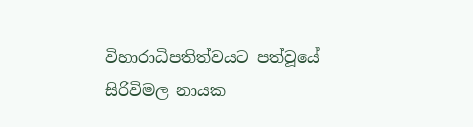විහාරාධිපතිත්වයට පත්වූයේ සිරිවිමල නායක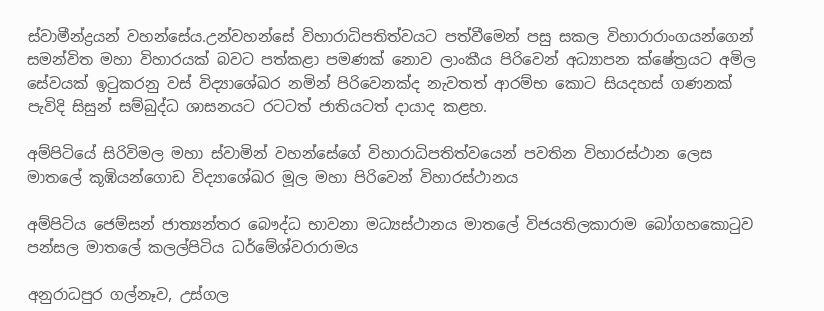ස්වාමීන්ද්‍රයන් වහන්සේය.උන්වහන්සේ විහාරාධිපතිත්වයට පත්වීමෙන් පසු සකල විහාරාරාංගයන්ගෙන් සමන්විත මහා විහාරයක් බවට පත්කළා පමණක් නොව ලාංකීය පිරිවෙන් අධ්‍යාපන ක්ෂේත්‍රයට අමිල සේවයක් ඉටුකරනු වස් විද්‍යාශේඛර නමින් පිරිවෙනක්ද නැවතත් ආරම්භ කොට සියදහස් ගණනක් පැවිදි සිසුන් සම්බුද්ධ ශාසනයට රටටත් ජාතියටත් දායාද කළහ.

අම්පිටියේ සිරිවිමල මහා ස්වාමින් වහන්සේගේ විහාරාධිපතිත්වයෙන් පවතින විහාරස්ථාන ලෙස මාතලේ කූඹියන්ගොඩ විද්‍යාශේඛර මූල මහා පිරිවෙන් විහාරස්ථානය

අම්පිටිය ජෙම්සන් ජාත්‍යන්තර බෞද්ධ භාවනා මධ්‍යස්ථානය මාතලේ විජයතිලකාරාම බෝගහකොටුව පන්සල මාතලේ කලල්පිටිය ධර්මේශ්වරාරාමය

අනුරාධපුර ගල්නෑව, උස්ගල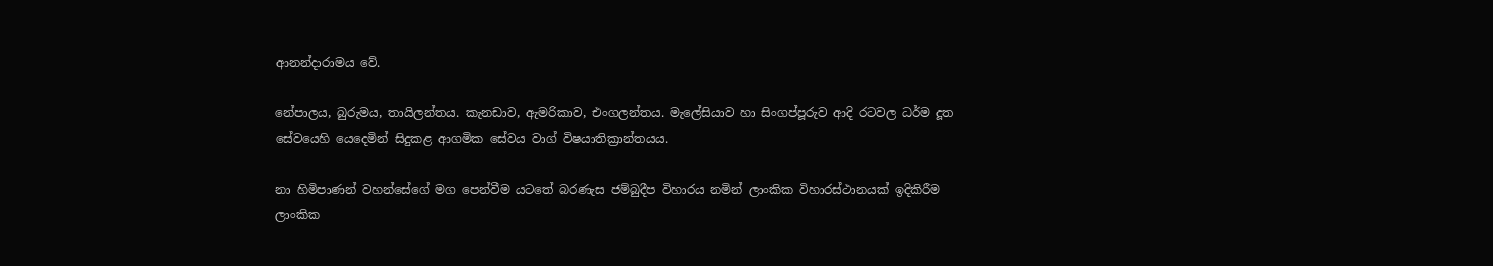ආනන්දාරාමය වේ.

නේපාලය, බුරුමය, තායිලන්තය. කැනඩාව, ඇමරිකාව, එංගලන්තය. මැලේසියාව හා සිංගප්පූරුව ආදි රටවල ධර්ම දූත සේවයෙහි යෙදෙමින් සිදුකළ ආගමික සේවය වාග් විෂයාතික්‍රාන්තයය.

නා හිමිපාණන් වහන්සේගේ මග පෙන්වීම යටතේ බරණැස ජම්බුදීප විහාරය නමින් ලාංකික විහාරස්ථානයක් ඉදිකිරීම ලාංකික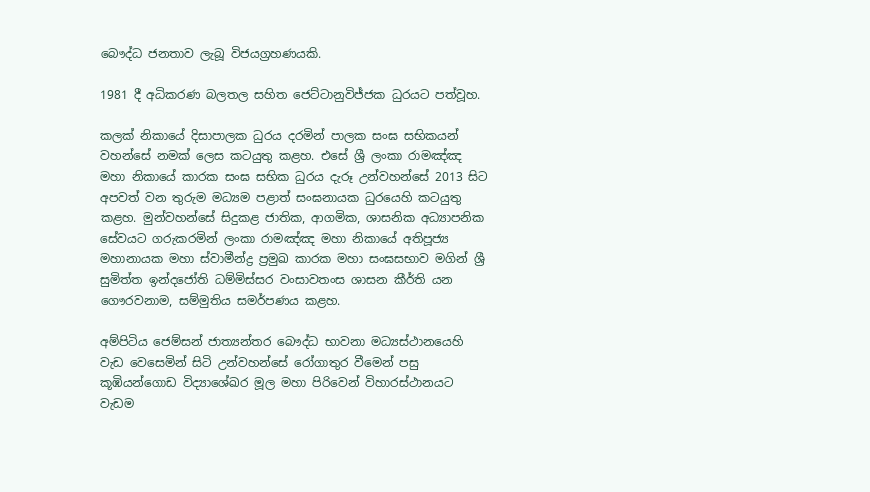බෞද්ධ ජනතාව ලැබූ විජයග්‍රහණයකි.

1981 දී අධිකරණ බලතල සහිත ජෙට්ටානුවිජ්ජක ධුරයට පත්වූහ.

කලක් නිකායේ දිසාපාලක ධුරය දරමින් පාලක සංඝ සභිකයන් වහන්සේ නමක් ලෙස කටයුතු කළහ. එසේ ශ්‍රී ලංකා රාමඤ්ඤ මහා නිකායේ කාරක සංඝ සභික ධුරය දැරූ උන්වහන්සේ 2013 සිට අපවත් වන තුරුම මධ්‍යම පළාත් සංඝනායක ධුරයෙහි කටයුතු කළහ. මුන්වහන්සේ සිදුකළ ජාතික, ආගමික, ශාසනික අධ්‍යාපනික සේවයට ගරුකරමින් ලංකා රාමඤ්ඤ මහා නිකායේ අතිපූජ්‍ය මහානායක මහා ස්වාමීන්ද්‍ර ප්‍රමුඛ කාරක මහා සංඝසභාව මගින් ශ්‍රී සුමිත්ත ඉන්දජෝති ධම්මිස්සර වංසාවතංස ශාසන කීර්ති යන ගෞරවනාම, සම්මුතිය සමර්පණය කළහ.

අම්පිටිය ජෙම්සන් ජාත්‍යන්තර බෞද්ධ භාවනා මධ්‍යස්ථානයෙහි වැඩ වෙසෙමින් සිටි උන්වහන්සේ රෝගාතුර වීමෙන් පසු කූඹියන්ගොඩ විද්‍යාශේඛර මූල මහා පිරිවෙන් විහාරස්ථානයට වැඩම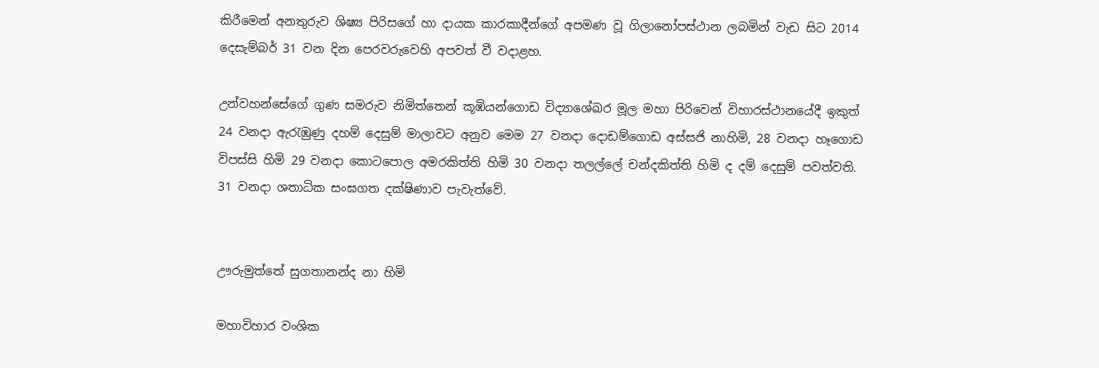කිරීමෙන් අනතුරුව ශිෂ්‍ය පිරිසගේ හා දායක කාරකාදීන්ගේ අපමණ වූ ගිලානෝපස්ථාන ලබමින් වැඩ සිට 2014 දෙසැම්බර් 31 වන දින පෙරවරුවෙහි අපවත් වී වදාළහ.

උන්වහන්සේගේ ගුණ සමරුව නිමිත්තෙන් කූඹියන්ගොඩ විද්‍යාශේඛර මූල මහා පිරිවෙන් විහාරස්ථානයේදී ඉකුත් 24 වනදා ඇරැඹුණු දහම් දෙසුම් මාලාවට අනුව මෙම 27 වනදා දොඩම්ගොඩ අස්සජි නාහිමි, 28 වනදා හෑගොඩ විපස්සි හිමි 29 වනදා කොටපොල අමරකිත්ති හිමි 30 වනදා තලල්ලේ චන්දකිත්ති හිමි ද දම් දෙසුම් පවත්වති. 31 වනදා ශතාධික සංඝගත දක්ෂිණාව පැවැත්වේ.


ඌරුමුත්තේ සුගතානන්ද නා හිමි

මහාවිහාර වංශික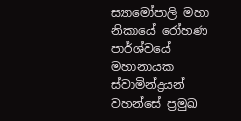ස්‍යාමෝපාලි මහා නිකායේ රෝහණ පාර්ශ්වයේ මහානායක ස්වාමින්ද්‍රයන් වහන්සේ ප්‍රමුඛ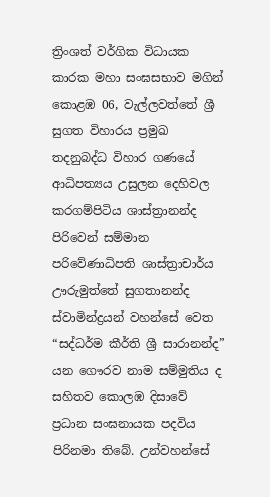ත්‍රිංශත් වර්ගික විධායක කාරක මහා සංඝසභාව මගින් කොළඹ 06, වැල්ලවත්තේ ශ්‍රී සුගත විහාරය ප්‍රමුඛ තදනුබද්ධ විහාර ගණයේ ආධිපත්‍යය උසුලන දෙහිවල කරගම්පිටිය ශාස්ත්‍රානන්ද පිරිවෙන් සම්මාන පරිවේණාධිපති ශාස්ත්‍රාචාර්ය ඌරුමුත්තේ සුගතානන්ද ස්වාමින්ද්‍රයන් වහන්සේ වෙත “සද්ධර්ම කීර්ති ශ්‍රී සාරානන්ද” යන ගෞරව නාම සම්මුතිය ද සහිතව කොලඹ දිසාවේ ප්‍රධාන සංඝනායක පදවිය පිරිනමා තිබේ. උන්වහන්සේ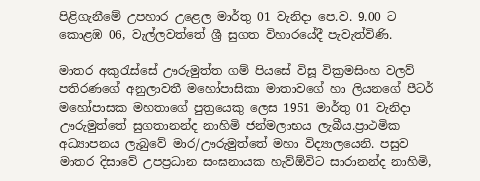පිළිගැනීමේ උපහාර උළෙල මාර්තු 01 වැනිදා පෙ.ව. 9.00 ට කොළඹ 06, වැල්ලවත්තේ ශ්‍රී සුගත විහාරයේදී පැවැත්විණි.

මාතර අකුරැස්සේ ඌරුමුත්ත ගම් පියසේ විසූ වික්‍රමසිංහ වලව් පතිරණගේ අනුලාවතී මහෝපාසිකා මාතාවගේ හා ලියනගේ පීටර් මහෝපාසක මහතාගේ පුත්‍රයෙකු ලෙස 1951 මාර්තු 01 වැනිදා ඌරුමුත්තේ සුගතානන්ද නාහිමි ජන්මලාභය ලැබීය.ප්‍රාථමික අධ්‍යාපනය ලැබුවේ මාර/ඌරුමුත්තේ මහා විද්‍යාලයෙනි. පසුව මාතර දිසාවේ උපප්‍රධාන සංඝනායක හැව්ඕවිට සාරානන්ද නාහිමි,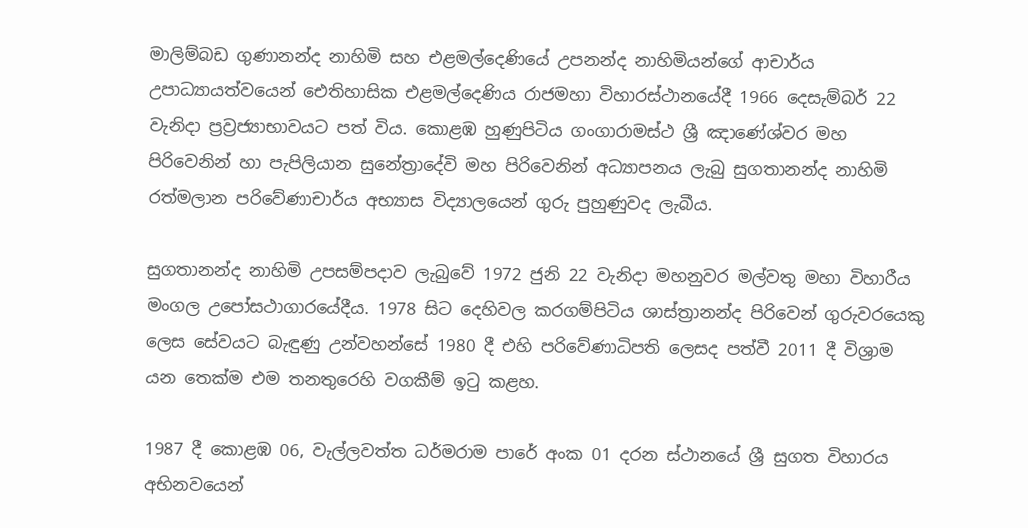මාලිම්බඩ ගුණානන්ද නාහිමි සහ එළමල්දෙණියේ උපනන්ද නාහිමියන්ගේ ආචාර්ය උපාධ්‍යායත්වයෙන් ඓතිහාසික එළමල්දෙණිය රාජමහා විහාරස්ථානයේදී 1966 දෙසැම්බර් 22 වැනිදා ප්‍රව්‍රජ්‍යාභාවයට පත් විය. කොළඹ හුණුපිටිය ගංගාරාමස්ථ ශ්‍රී ඤාණේශ්වර මහ පිරිවෙනින් හා පැපිලියාන සුනේත්‍රාදේවි මහ පිරිවෙනින් අධ්‍යාපනය ලැබු සුගතානන්ද නාහිමි රත්මලාන පරිවේණාචාර්ය අභ්‍යාස විද්‍යාලයෙන් ගුරු පුහුණුවද ලැබීය.

සුගතානන්ද නාහිමි උපසම්පදාව ලැබුවේ 1972 ජුනි 22 වැනිදා මහනුවර මල්වතු මහා විහාරීය මංගල උපෝසථාගාරයේදීය. 1978 සිට දෙහිවල කරගම්පිටිය ශාස්ත්‍රානන්ද පිරිවෙන් ගුරුවරයෙකු ලෙස සේවයට බැඳුණු උන්වහන්සේ 1980 දී එහි පරිවේණාධිපති ලෙසද පත්වී 2011 දී විශ්‍රාම යන තෙක්ම එම තනතුරෙහි වගකීම් ඉටු කළහ.

1987 දී කොළඹ 06, වැල්ලවත්ත ධර්මරාම පාරේ අංක 01 දරන ස්ථානයේ ශ්‍රී සුගත විහාරය අභිනවයෙන්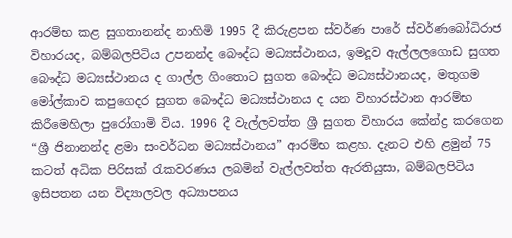ආරම්භ කළ සුගතානන්ද නාහිමි 1995 දී කිරුළපන ස්වර්ණ පාරේ ස්වර්ණබෝධිරාජ විහාරයද, බම්බලපිටිය උපනන්ද බෞද්ධ මධ්‍යස්ථානය, ඉමදූව ඇල්ලලගොඩ සුගත බෞද්ධ මධ්‍යස්ථානය ද ගාල්ල ගිංතොට සුගත බෞද්ධ මධ්‍යස්ථානයද, මතුගම මෝල්කාව කපුගෙදර සුගත බෞද්ධ මධ්‍යස්ථානය ද යන විහාරස්ථාන ආරම්භ කිරීමෙහිලා පුරෝගාමි විය. 1996 දී වැල්ලවත්ත ශ්‍රී සුගත විහාරය කේන්ද්‍ර කරගෙන “ශ්‍රී ජිනානන්ද ළමා සංවර්ධන මධ්‍යස්ථානය” ආරම්භ කළහ. දැනට එහි ළමුන් 75 කටත් අධික පිරිසක් රැකවරණය ලබමින් වැල්ලවත්ත ඇරතියුසා, බම්බලපිටිය ඉසිපතන යන විද්‍යාලවල අධ්‍යාපනය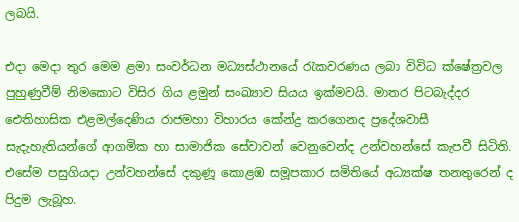ලබයි.

එදා මෙදා තුර මෙම ළමා සංවර්ධන මධ්‍යස්ථානයේ රැකවරණය ලබා විවිධ ක්ෂේත්‍රවල පුහුණුවීම් නිමකොට විසිර ගිය ළමුන් සංඛ්‍යාව සියය ඉක්මවයි. මාතර පිටබැද්දර ඓතිහාසික එළමල්දෙණිය රාජමහා විහාරය කේන්ද්‍ර කරගෙනද ප්‍රදේශවාසී සැදැහැතියන්ගේ ආගමික හා සාමාජික සේවාවන් වෙනුවෙන්ද උන්වහන්සේ කැපවී සිටිති. එසේම පසුගියදා උන්වහන්සේ දකුණූ කොළඹ සමූපකාර සමිතියේ අධ්‍යක්ෂ තනතුරෙන් ද පිදුම ලැබූහ.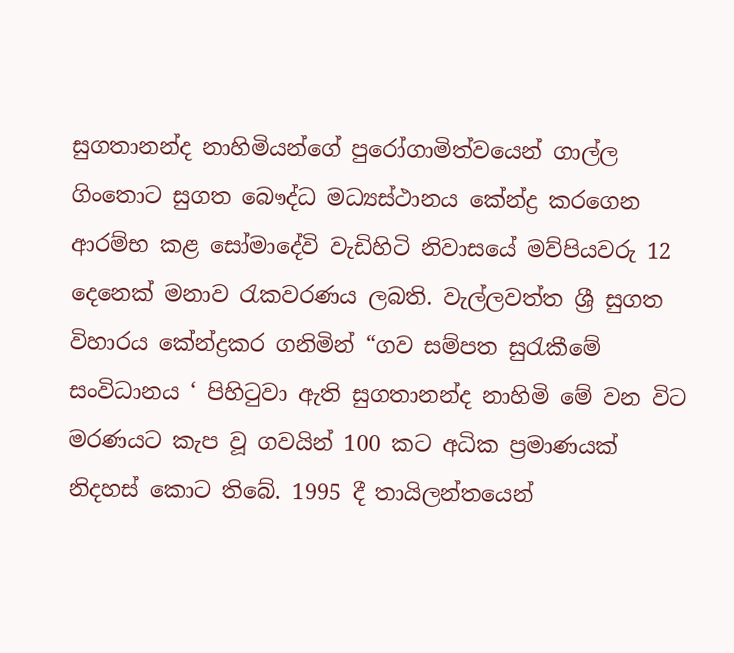සුගතානන්ද නාහිමියන්ගේ පුරෝගාමිත්වයෙන් ගාල්ල ගිංතොට සුගත බෞද්ධ මධ්‍යස්ථානය කේන්ද්‍ර කරගෙන ආරම්භ කළ සෝමාදේවි වැඩිහිටි නිවාසයේ මව්පියවරු 12 දෙනෙක් මනාව රැකවරණය ලබති. වැල්ලවත්ත ශ්‍රී සුගත විහාරය කේන්ද්‍රකර ගනිමින් “ගව සම්පත සුරැකීමේ සංවිධානය ‘ පිහිටුවා ඇති සුගතානන්ද නාහිමි මේ වන විට මරණයට කැප වූ ගවයින් 100 කට අධික ප්‍රමාණයක් නිදහස් කොට තිබේ. 1995 දී තායිලන්තයෙන්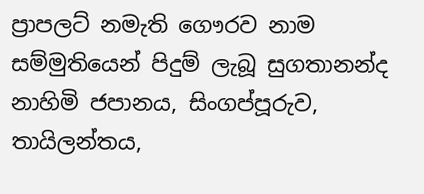ප්‍රාපලට් නමැති ගෞරව නාම සම්මුතියෙන් පිදුම් ලැබූ සුගතානන්ද නාහිමි ජපානය, සිංගප්පූරුව, තායිලන්තය,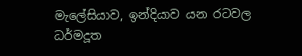මැලේසියාව, ඉන්දියාව යන රටවල ධර්මදූත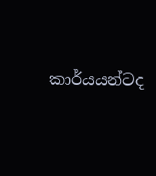කාර්යයන්ටද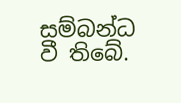සම්බන්ධ වී තිබේ.